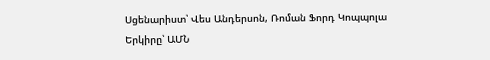Սցենարիստ՝ Վես Անդերսոն, Ռոման Ֆորդ Կոպպոլա
Երկիրը՝ ԱՄՆ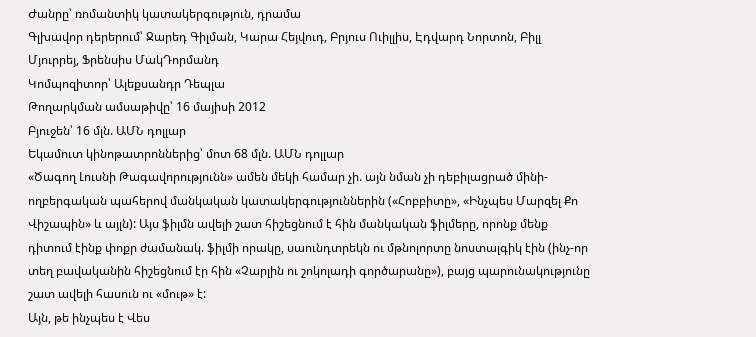Ժանրը՝ ռոմանտիկ կատակերգություն, դրամա
Գլխավոր դերերում՝ Ջարեդ Գիլման, Կարա Հեյվուդ, Բրյուս Ուիլլիս, Էդվարդ Նորտոն, Բիլլ Մյուրրեյ, Ֆրենսիս ՄակԴորմանդ
Կոմպոզիտոր՝ Ալեքսանդր Դեպլա
Թողարկման ամսաթիվը՝ 16 մայիսի 2012
Բյուջեն՝ 16 մլն. ԱՄՆ դոլլար
Եկամուտ կինոթատրոններից՝ մոտ 68 մլն. ԱՄՆ դոլլար
«Ծագող Լուսնի Թագավորությունն» ամեն մեկի համար չի. այն նման չի դեբիլացրած մինի-ողբերգական պահերով մանկական կատակերգություններին («Հոբբիտը», «Ինչպես Մարզել Քո Վիշապին» և այլն): Այս ֆիլմն ավելի շատ հիշեցնում է հին մանկական ֆիլմերը, որոնք մենք դիտում էինք փոքր ժամանակ. ֆիլմի որակը, սաունդտրեկն ու մթնոլորտը նոստալգիկ էին (ինչ-որ տեղ բավականին հիշեցնում էր հին «Չարլին ու շոկոլադի գործարանը»), բայց պարունակությունը շատ ավելի հասուն ու «մութ» է:
Այն, թե ինչպես է Վես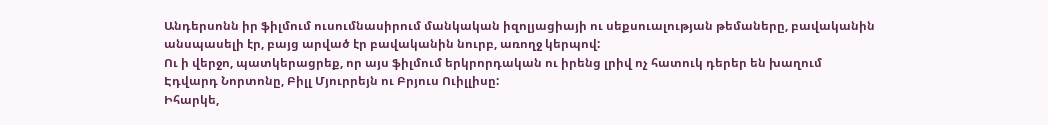Անդերսոնն իր ֆիլմում ուսումնասիրում մանկական իզոլյացիայի ու սեքսուալության թեմաները, բավականին անսպասելի էր, բայց արված էր բավականին նուրբ, առողջ կերպով:
Ու ի վերջո, պատկերացրեք, որ այս ֆիլմում երկրորդական ու իրենց լրիվ ոչ հատուկ դերեր են խաղում Էդվարդ Նորտոնը, Բիլլ Մյուրրեյն ու Բրյուս Ուիլլիսը:
Իհարկե,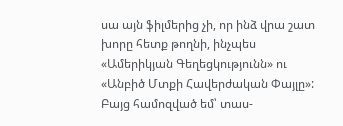սա այն ֆիլմերից չի, որ ինձ վրա շատ խորը հետք թողնի, ինչպես «Ամերիկյան Գեղեցկությունն» ու «Անբիծ Մտքի Հավերժական Փայլը»: Բայց համոզված եմ՝ տաս-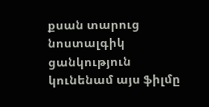քսան տարուց նոստալգիկ ցանկություն կունենամ այս ֆիլմը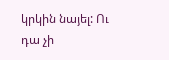կրկին նայել: Ու դա չի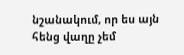նշանակում, որ ես այն հենց վաղը չեմ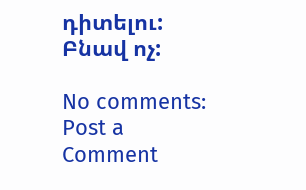դիտելու: Բնավ ոչ:

No comments:
Post a Comment